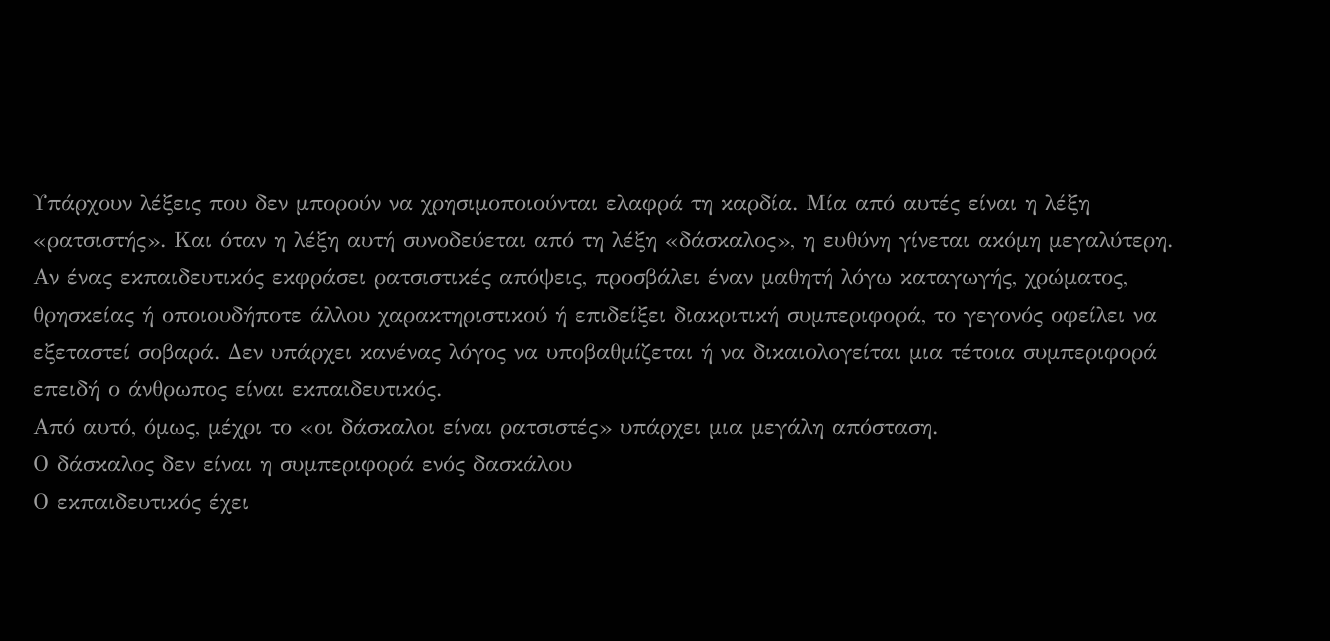Υπάρχουν λέξεις που δεν μπορούν να χρησιμοποιούνται ελαφρά τη καρδία. Μία από αυτές είναι η λέξη «ρατσιστής». Και όταν η λέξη αυτή συνοδεύεται από τη λέξη «δάσκαλος», η ευθύνη γίνεται ακόμη μεγαλύτερη.
Αν ένας εκπαιδευτικός εκφράσει ρατσιστικές απόψεις, προσβάλει έναν μαθητή λόγω καταγωγής, χρώματος, θρησκείας ή οποιουδήποτε άλλου χαρακτηριστικού ή επιδείξει διακριτική συμπεριφορά, το γεγονός οφείλει να εξεταστεί σοβαρά. Δεν υπάρχει κανένας λόγος να υποβαθμίζεται ή να δικαιολογείται μια τέτοια συμπεριφορά επειδή ο άνθρωπος είναι εκπαιδευτικός.
Από αυτό, όμως, μέχρι το «οι δάσκαλοι είναι ρατσιστές» υπάρχει μια μεγάλη απόσταση.
Ο δάσκαλος δεν είναι η συμπεριφορά ενός δασκάλου
Ο εκπαιδευτικός έχει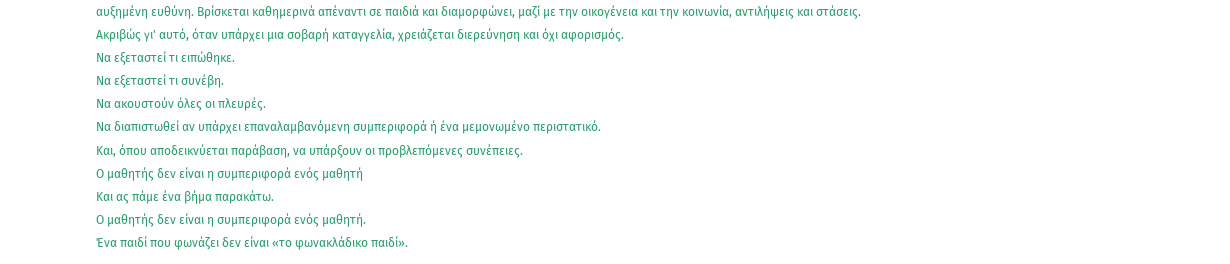αυξημένη ευθύνη. Βρίσκεται καθημερινά απέναντι σε παιδιά και διαμορφώνει, μαζί με την οικογένεια και την κοινωνία, αντιλήψεις και στάσεις.
Ακριβώς γι' αυτό, όταν υπάρχει μια σοβαρή καταγγελία, χρειάζεται διερεύνηση και όχι αφορισμός.
Να εξεταστεί τι ειπώθηκε.
Να εξεταστεί τι συνέβη.
Να ακουστούν όλες οι πλευρές.
Να διαπιστωθεί αν υπάρχει επαναλαμβανόμενη συμπεριφορά ή ένα μεμονωμένο περιστατικό.
Και, όπου αποδεικνύεται παράβαση, να υπάρξουν οι προβλεπόμενες συνέπειες.
Ο μαθητής δεν είναι η συμπεριφορά ενός μαθητή
Και ας πάμε ένα βήμα παρακάτω.
Ο μαθητής δεν είναι η συμπεριφορά ενός μαθητή.
Ένα παιδί που φωνάζει δεν είναι «το φωνακλάδικο παιδί».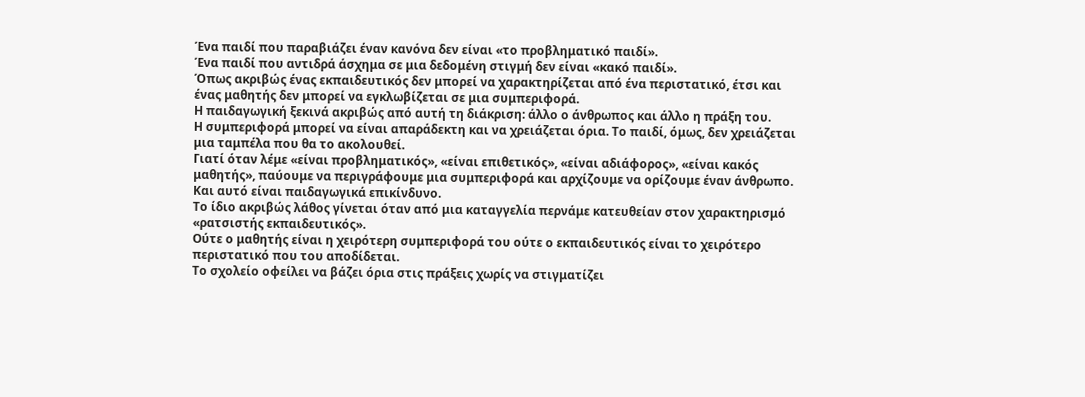Ένα παιδί που παραβιάζει έναν κανόνα δεν είναι «το προβληματικό παιδί».
Ένα παιδί που αντιδρά άσχημα σε μια δεδομένη στιγμή δεν είναι «κακό παιδί».
Όπως ακριβώς ένας εκπαιδευτικός δεν μπορεί να χαρακτηρίζεται από ένα περιστατικό, έτσι και ένας μαθητής δεν μπορεί να εγκλωβίζεται σε μια συμπεριφορά.
Η παιδαγωγική ξεκινά ακριβώς από αυτή τη διάκριση: άλλο ο άνθρωπος και άλλο η πράξη του.
Η συμπεριφορά μπορεί να είναι απαράδεκτη και να χρειάζεται όρια. Το παιδί, όμως, δεν χρειάζεται μια ταμπέλα που θα το ακολουθεί.
Γιατί όταν λέμε «είναι προβληματικός», «είναι επιθετικός», «είναι αδιάφορος», «είναι κακός μαθητής», παύουμε να περιγράφουμε μια συμπεριφορά και αρχίζουμε να ορίζουμε έναν άνθρωπο.
Και αυτό είναι παιδαγωγικά επικίνδυνο.
Το ίδιο ακριβώς λάθος γίνεται όταν από μια καταγγελία περνάμε κατευθείαν στον χαρακτηρισμό «ρατσιστής εκπαιδευτικός».
Ούτε ο μαθητής είναι η χειρότερη συμπεριφορά του ούτε ο εκπαιδευτικός είναι το χειρότερο περιστατικό που του αποδίδεται.
Το σχολείο οφείλει να βάζει όρια στις πράξεις χωρίς να στιγματίζει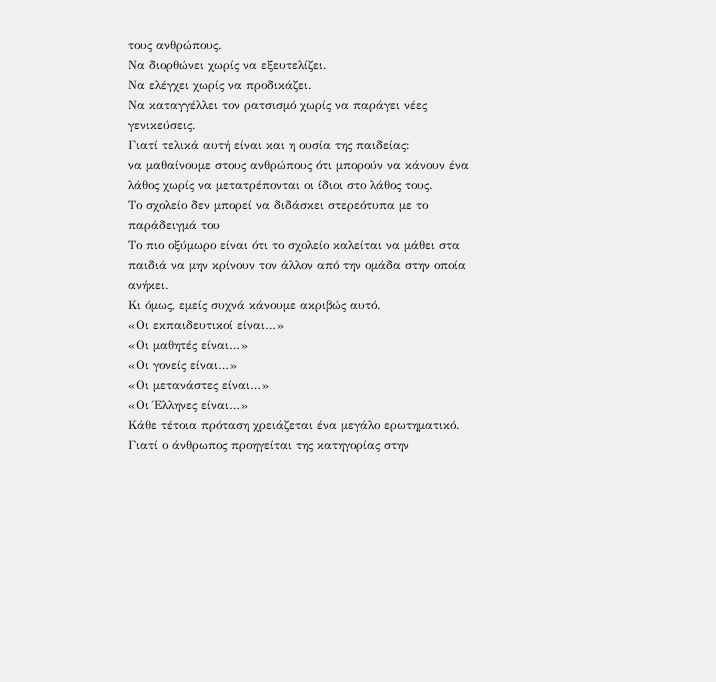τους ανθρώπους.
Να διορθώνει χωρίς να εξευτελίζει.
Να ελέγχει χωρίς να προδικάζει.
Να καταγγέλλει τον ρατσισμό χωρίς να παράγει νέες γενικεύσεις.
Γιατί τελικά αυτή είναι και η ουσία της παιδείας:
να μαθαίνουμε στους ανθρώπους ότι μπορούν να κάνουν ένα λάθος χωρίς να μετατρέπονται οι ίδιοι στο λάθος τους.
Το σχολείο δεν μπορεί να διδάσκει στερεότυπα με το παράδειγμά του
Το πιο οξύμωρο είναι ότι το σχολείο καλείται να μάθει στα παιδιά να μην κρίνουν τον άλλον από την ομάδα στην οποία ανήκει.
Κι όμως, εμείς συχνά κάνουμε ακριβώς αυτό.
«Οι εκπαιδευτικοί είναι…»
«Οι μαθητές είναι…»
«Οι γονείς είναι…»
«Οι μετανάστες είναι…»
«Οι Έλληνες είναι…»
Κάθε τέτοια πρόταση χρειάζεται ένα μεγάλο ερωτηματικό.
Γιατί ο άνθρωπος προηγείται της κατηγορίας στην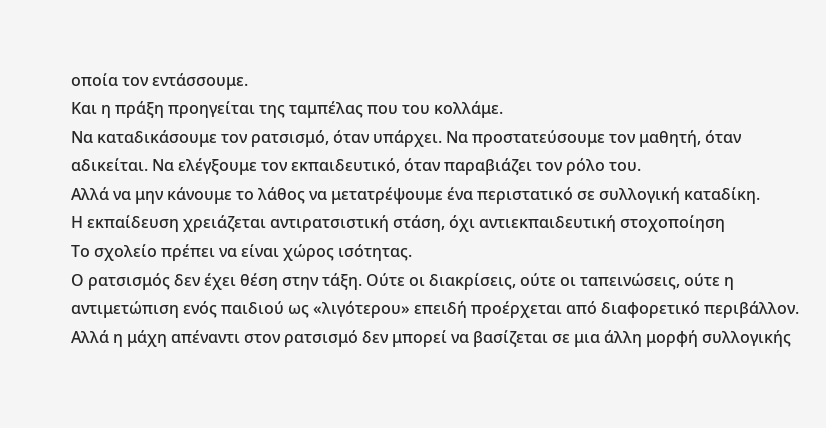οποία τον εντάσσουμε.
Και η πράξη προηγείται της ταμπέλας που του κολλάμε.
Να καταδικάσουμε τον ρατσισμό, όταν υπάρχει. Να προστατεύσουμε τον μαθητή, όταν αδικείται. Να ελέγξουμε τον εκπαιδευτικό, όταν παραβιάζει τον ρόλο του.
Αλλά να μην κάνουμε το λάθος να μετατρέψουμε ένα περιστατικό σε συλλογική καταδίκη.
Η εκπαίδευση χρειάζεται αντιρατσιστική στάση, όχι αντιεκπαιδευτική στοχοποίηση
Το σχολείο πρέπει να είναι χώρος ισότητας.
Ο ρατσισμός δεν έχει θέση στην τάξη. Ούτε οι διακρίσεις, ούτε οι ταπεινώσεις, ούτε η αντιμετώπιση ενός παιδιού ως «λιγότερου» επειδή προέρχεται από διαφορετικό περιβάλλον.
Αλλά η μάχη απέναντι στον ρατσισμό δεν μπορεί να βασίζεται σε μια άλλη μορφή συλλογικής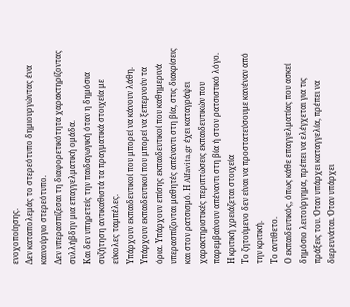ενοχοποίησης.
Δεν καταπολεμάς το στερεότυπο δημιουργώντας ένα καινούργιο στερεότυπο.
Δεν υπερασπίζεσαι τη διαφορετικότητα χαρακτηρίζοντας συλλήβδην μια επαγγελματική ομάδα.
Και δεν υπηρετείς την παιδαγωγική όταν η δημόσια συζήτηση αντικαθιστά τα πραγματικά στοιχεία με εύκολες ταμπέλες.
Υπάρχουν εκπαιδευτικοί που μπορεί να κάνουν λάθη. Υπάρχουν εκπαιδευτικοί που μπορεί να ξεπερνούν τα όρια. Υπάρχουν επίσης εκπαιδευτικοί που καθημερινά υπερασπίζονται μαθητές απέναντι στη βία, στις διακρίσεις και στον ρατσισμό. Η Alfavita.gr έχει καταγράψει χαρακτηριστικές περιπτώσεις εκπαιδευτικών που παρεμβαίνουν απέναντι στη βία ή στον ρατσιστικό λόγο.
Η κριτική χρειάζεται στοιχεία
Το ζητούμενο δεν είναι να προστατεύσουμε κανέναν από την κριτική.
Το αντίθετο.
Ο εκπαιδευτικός, όπως κάθε επαγγελματίας που ασκεί δημόσιο λειτούργημα, πρέπει να ελέγχεται για τις πράξεις του. Όταν υπάρχει καταγγελία, πρέπει να διερευνάται. Όταν υπάρχει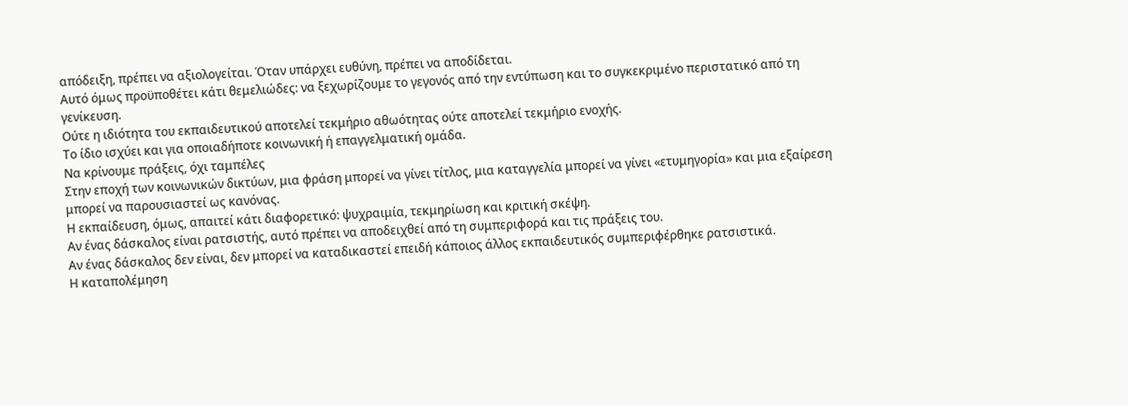απόδειξη, πρέπει να αξιολογείται. Όταν υπάρχει ευθύνη, πρέπει να αποδίδεται.
Αυτό όμως προϋποθέτει κάτι θεμελιώδες: να ξεχωρίζουμε το γεγονός από την εντύπωση και το συγκεκριμένο περιστατικό από τη γενίκευση.
Ούτε η ιδιότητα του εκπαιδευτικού αποτελεί τεκμήριο αθωότητας ούτε αποτελεί τεκμήριο ενοχής.
Το ίδιο ισχύει και για οποιαδήποτε κοινωνική ή επαγγελματική ομάδα.
Να κρίνουμε πράξεις, όχι ταμπέλες
Στην εποχή των κοινωνικών δικτύων, μια φράση μπορεί να γίνει τίτλος, μια καταγγελία μπορεί να γίνει «ετυμηγορία» και μια εξαίρεση μπορεί να παρουσιαστεί ως κανόνας.
Η εκπαίδευση, όμως, απαιτεί κάτι διαφορετικό: ψυχραιμία, τεκμηρίωση και κριτική σκέψη.
Αν ένας δάσκαλος είναι ρατσιστής, αυτό πρέπει να αποδειχθεί από τη συμπεριφορά και τις πράξεις του.
Αν ένας δάσκαλος δεν είναι, δεν μπορεί να καταδικαστεί επειδή κάποιος άλλος εκπαιδευτικός συμπεριφέρθηκε ρατσιστικά.
Η καταπολέμηση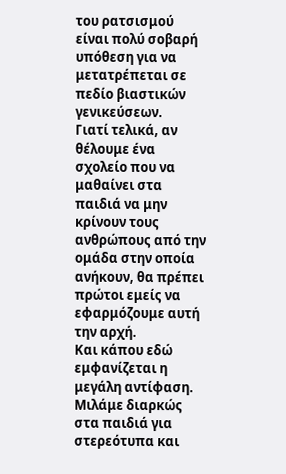του ρατσισμού είναι πολύ σοβαρή υπόθεση για να μετατρέπεται σε πεδίο βιαστικών γενικεύσεων.
Γιατί τελικά, αν θέλουμε ένα σχολείο που να μαθαίνει στα παιδιά να μην κρίνουν τους ανθρώπους από την ομάδα στην οποία ανήκουν, θα πρέπει πρώτοι εμείς να εφαρμόζουμε αυτή την αρχή.
Και κάπου εδώ εμφανίζεται η μεγάλη αντίφαση.
Μιλάμε διαρκώς στα παιδιά για στερεότυπα και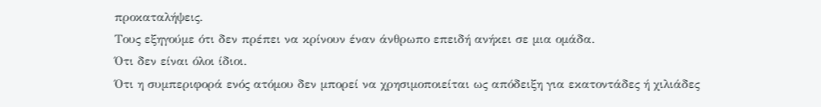προκαταλήψεις.
Τους εξηγούμε ότι δεν πρέπει να κρίνουν έναν άνθρωπο επειδή ανήκει σε μια ομάδα.
Ότι δεν είναι όλοι ίδιοι.
Ότι η συμπεριφορά ενός ατόμου δεν μπορεί να χρησιμοποιείται ως απόδειξη για εκατοντάδες ή χιλιάδες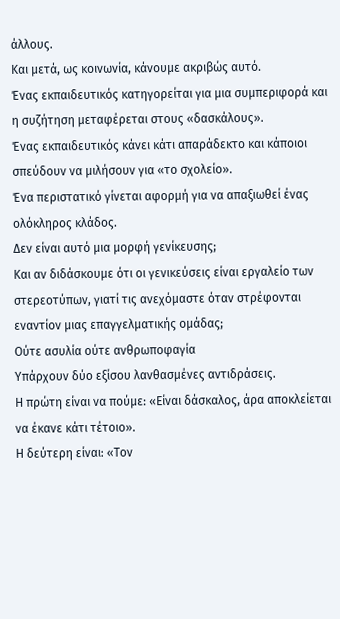άλλους.
Και μετά, ως κοινωνία, κάνουμε ακριβώς αυτό.
Ένας εκπαιδευτικός κατηγορείται για μια συμπεριφορά και η συζήτηση μεταφέρεται στους «δασκάλους».
Ένας εκπαιδευτικός κάνει κάτι απαράδεκτο και κάποιοι σπεύδουν να μιλήσουν για «το σχολείο».
Ένα περιστατικό γίνεται αφορμή για να απαξιωθεί ένας ολόκληρος κλάδος.
Δεν είναι αυτό μια μορφή γενίκευσης;
Και αν διδάσκουμε ότι οι γενικεύσεις είναι εργαλείο των στερεοτύπων, γιατί τις ανεχόμαστε όταν στρέφονται εναντίον μιας επαγγελματικής ομάδας;
Ούτε ασυλία ούτε ανθρωποφαγία
Υπάρχουν δύο εξίσου λανθασμένες αντιδράσεις.
Η πρώτη είναι να πούμε: «Είναι δάσκαλος, άρα αποκλείεται να έκανε κάτι τέτοιο».
Η δεύτερη είναι: «Τον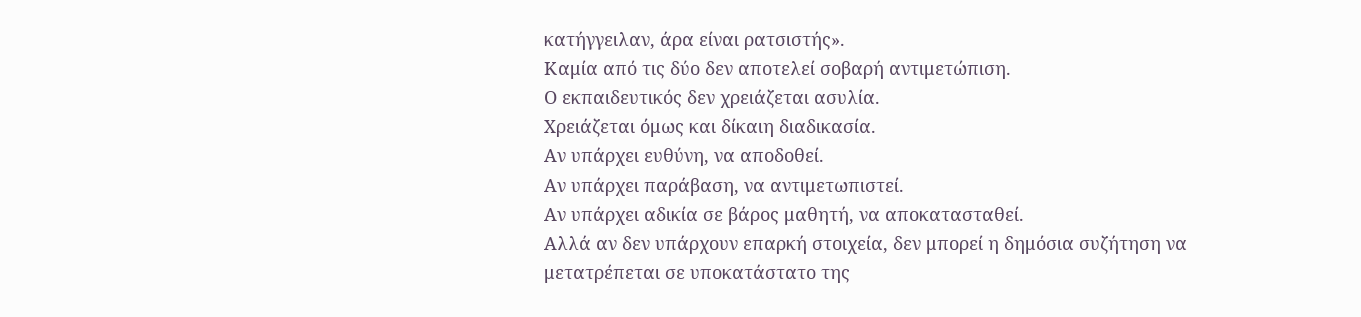κατήγγειλαν, άρα είναι ρατσιστής».
Καμία από τις δύο δεν αποτελεί σοβαρή αντιμετώπιση.
Ο εκπαιδευτικός δεν χρειάζεται ασυλία.
Χρειάζεται όμως και δίκαιη διαδικασία.
Αν υπάρχει ευθύνη, να αποδοθεί.
Αν υπάρχει παράβαση, να αντιμετωπιστεί.
Αν υπάρχει αδικία σε βάρος μαθητή, να αποκατασταθεί.
Αλλά αν δεν υπάρχουν επαρκή στοιχεία, δεν μπορεί η δημόσια συζήτηση να μετατρέπεται σε υποκατάστατο της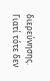διερεύνησης.
Γιατί τότε δεν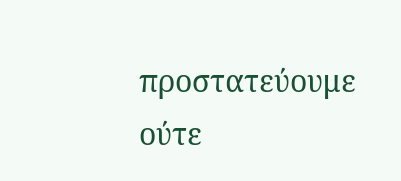προστατεύουμε ούτε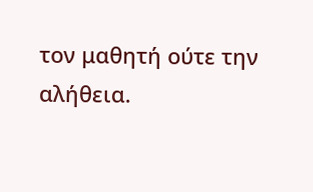τον μαθητή ούτε την αλήθεια.